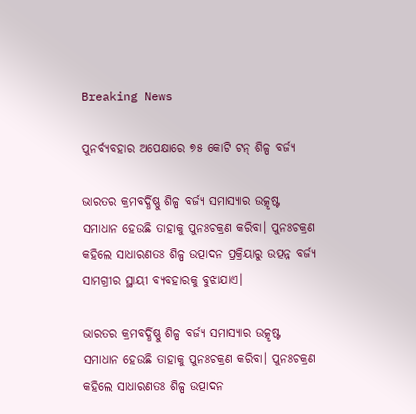Breaking News

ପୁନର୍ବ୍ୟବହାର ଅପେକ୍ଷାରେ ୭୫ କୋଟି ଟନ୍‌ ଶିଳ୍ପ ବର୍ଜ୍ୟ

ଭାରତର କ୍ରମବର୍ଦ୍ଧିଷ୍ଣୁ ଶିଳ୍ପ ବର୍ଜ୍ୟ ସମାସ୍ୟାର ଉତ୍କୃଷ୍ଟ ସମାଧାନ ହେଉଛି ତାହାକୁ ପୁନଃଚକ୍ରଣ କରିବା। ପୁନଃଚକ୍ରଣ କହିଲେ ସାଧାରଣତଃ ଶିଳ୍ପ ଉତ୍ପାଦନ ପ୍ରକ୍ରିୟାରୁ ଉତ୍ପନ୍ନ ବର୍ଜ୍ୟ ସାମଗ୍ରୀର ସ୍ଥାୟୀ ବ୍ୟବହାରକୁ ବୁଝାଯାଏ।

ଭାରତର କ୍ରମବର୍ଦ୍ଧିଷ୍ଣୁ ଶିଳ୍ପ ବର୍ଜ୍ୟ ସମାସ୍ୟାର ଉତ୍କୃଷ୍ଟ ସମାଧାନ ହେଉଛି ତାହାକୁ ପୁନଃଚକ୍ରଣ କରିବା। ପୁନଃଚକ୍ରଣ କହିଲେ ସାଧାରଣତଃ ଶିଳ୍ପ ଉତ୍ପାଦନ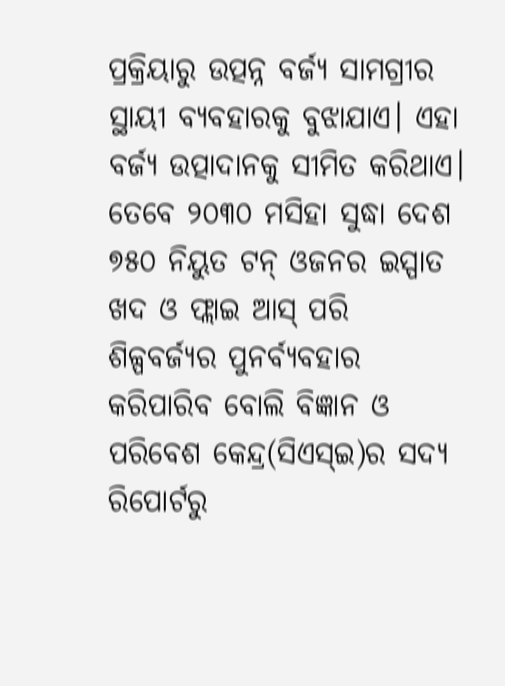ପ୍ରକ୍ରିୟାରୁ ଉତ୍ପନ୍ନ ବର୍ଜ୍ୟ ସାମଗ୍ରୀର ସ୍ଥାୟୀ ବ୍ୟବହାରକୁ ବୁଝାଯାଏ। ଏହା ବର୍ଜ୍ୟ ଉତ୍ପାଦାନକୁ ସୀମିତ କରିଥାଏ। ତେବେ ୨୦୩୦ ମସିହା ସୁଦ୍ଧା ଦେଶ ୭୫୦ ନିୟୁତ ଟନ୍‌ ଓଜନର ଇସ୍ପାତ ଖଦ ଓ ଫ୍ଲାଇ ଆସ୍‌ ପରି ଶିଳ୍ପବର୍ଜ୍ୟର ପୁନର୍ବ୍ୟବହାର କରିପାରିବ ବୋଲି ବିଜ୍ଞାନ ଓ ପରିବେଶ କେନ୍ଦ୍ର(ସିଏସ୍‌ଇ)ର ସଦ୍ୟ ରିପୋର୍ଟରୁ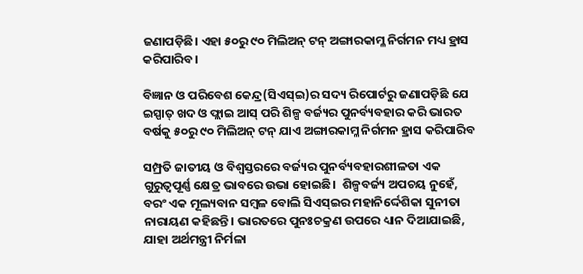ଜଣାପଡ଼ିଛି। ଏହା ୫୦ରୁ ୯୦ ମିଲିଅନ୍ ଟନ୍‌ ଅଙ୍ଗାରକାମ୍ଳ ନିର୍ଗମନ ମଧ୍ୟ ହ୍ରାସ କରିପାରିବ।

ବିଜ୍ଞାନ ଓ ପରିବେଶ କେନ୍ଦ୍ର(ସିଏସ୍‌ଇ)ର ସଦ୍ୟ ରିପୋର୍ଟରୁ ଜଣାପଡ଼ିଛି ଯେ ଇସ୍ପାତ୍‌ ଖଦ ଓ ଫ୍ଲାଇ ଆସ୍‌ ପରି ଶିଳ୍ପ ବର୍ଜ୍ୟର ପୁନର୍ବ୍ୟବହାର କରି ଭାରତ ବର୍ଷକୁ ୫୦ରୁ ୯୦ ମିଲିଅନ୍ ଟନ୍‌ ଯାଏ ଅଙ୍ଗାରକାମ୍ଳ ନିର୍ଗମନ ହ୍ରାସ କରିପାରିବ

ସମ୍ପ୍ରତି ଜାତୀୟ ଓ ବିଶ୍ବସ୍ତରରେ ବର୍ଜ୍ୟର ପୁନର୍ବ୍ୟବହାରଶୀଳତା ଏକ ଗୁରୁତ୍ବପୂର୍ଣ୍ଣ କ୍ଷେତ୍ର ଭାବରେ ଉଭା ହୋଇଛି।  ଶିଳ୍ପବର୍ଜ୍ୟ ଅପଚୟ ନୁହେଁ, ବରଂ ଏକ ମୂଲ୍ୟବାନ ସମ୍ବଳ ବୋଲି ସିଏସ୍‌ଇର ମହାନିର୍ଦ୍ଦେଶିକା ସୁନୀତା ନାରାୟଣ କହିଛନ୍ତି। ଭାରତରେ ପୁନଃଚକ୍ରଣ ଉପରେ ଧ୍ୟାନ ଦିଆଯାଇଛି, ଯାହା ଅର୍ଥମନ୍ତ୍ରୀ ନିର୍ମଳା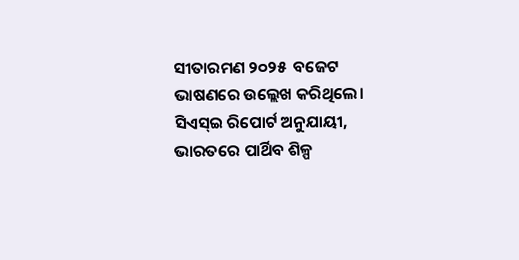ସୀତାରମଣ ୨୦୨୫  ବଜେଟ ଭାଷଣରେ ଉଲ୍ଲେଖ କରିଥିଲେ। ସିଏସ୍‌ଇ ରିପୋର୍ଟ ଅନୁଯାୟୀ, ଭାରତରେ ପାର୍ଥିବ ଶିଳ୍ପ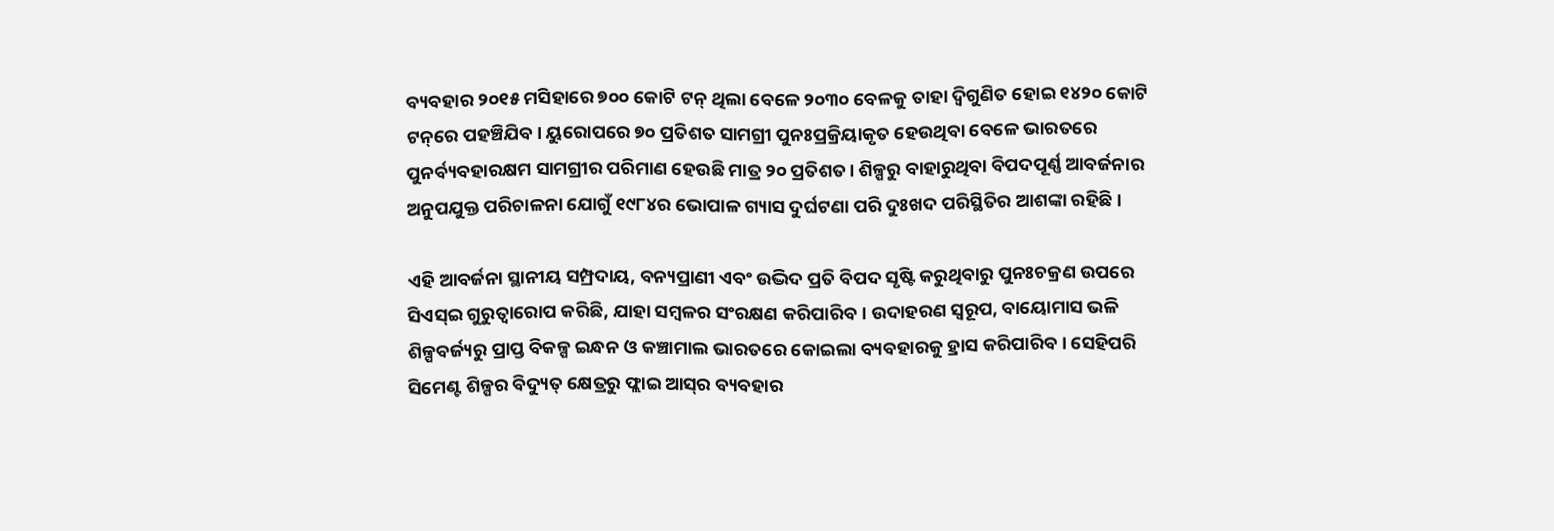ବ୍ୟବହାର ୨୦୧୫ ମସିହାରେ ୭୦୦ କୋଟି ଟନ୍‌ ଥିଲା ବେଳେ ୨୦୩୦ ବେଳକୁ ତାହା ଦ୍ବିଗୁଣିତ ହୋଇ ୧୪୨୦ କୋଟି ଟନ୍‌ରେ ପହଞ୍ଚିଯିବ। ୟୁରୋପରେ ୭୦ ପ୍ରତିଶତ ସାମଗ୍ରୀ ପୁନଃପ୍ରକ୍ରିୟାକୃତ ହେଉଥିବା ବେଳେ ଭାରତରେ ପୁନର୍ବ୍ୟବହାରକ୍ଷମ ସାମଗ୍ରୀର ପରିମାଣ ହେଉଛି ମାତ୍ର ୨୦ ପ୍ରତିଶତ। ଶିଳ୍ପରୁ ବାହାରୁଥିବା ବିପଦପୂର୍ଣ୍ଣ ଆବର୍ଜନାର ଅନୁପଯୁକ୍ତ ପରିଚାଳନା ଯୋଗୁଁ ୧୯୮୪ର ଭୋପାଳ ଗ୍ୟାସ ଦୁର୍ଘଟଣା ପରି ଦୁଃଖଦ ପରିସ୍ଥିତିର ଆଶଙ୍କା ରହିଛି।

ଏହି ଆବର୍ଜନା ସ୍ଥାନୀୟ ସମ୍ପ୍ରଦାୟ, ବନ୍ୟପ୍ରାଣୀ ଏବଂ ଉଦ୍ଭିଦ ପ୍ରତି ବିପଦ ସୃଷ୍ଟି କରୁଥିବାରୁ ପୁନଃଚକ୍ରଣ ଉପରେ ସିଏସ୍‌ଇ ଗୁରୁତ୍ବାରୋପ କରିଛି, ଯାହା ସମ୍ବଳର ସଂରକ୍ଷଣ କରିପାରିବ। ଉଦାହରଣ ସ୍ବରୂପ, ବାୟୋମାସ ଭଳି ଶିଳ୍ପବର୍ଜ୍ୟରୁ ପ୍ରାପ୍ତ ବିକଳ୍ପ ଇନ୍ଧନ ଓ କଞ୍ଚାମାଲ ଭାରତରେ କୋଇଲା ବ୍ୟବହାରକୁ ହ୍ରାସ କରିପାରିବ। ସେହିପରି ସିମେଣ୍ଟ ଶିଳ୍ପର ବିଦ୍ୟୁତ୍‌ କ୍ଷେତ୍ରରୁ ଫ୍ଲାଇ ଆସ୍‌ର ବ୍ୟବହାର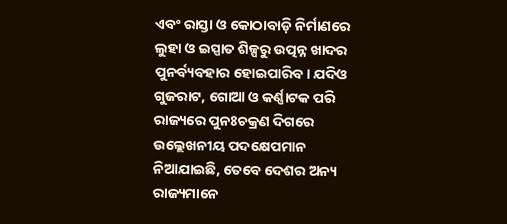ଏବଂ ରାସ୍ତା ଓ କୋଠାବାଡ଼ି ନିର୍ମାଣରେ ଲୁହା ଓ ଇସ୍ପାତ ଶିଳ୍ପରୁ ଉତ୍ପନ୍ନ ଖାଦର ପୁନର୍ବ୍ୟବହାର ହୋଇପାରିବ। ଯଦିଓ ଗୁଜରାଟ, ଗୋଆ ଓ କର୍ଣ୍ଣାଟକ ପରି ରାଜ୍ୟରେ ପୁନଃଚକ୍ରଣ ଦିଗରେ ଉଲ୍ଲେଖନୀୟ ପଦକ୍ଷେପମାନ ନିଆଯାଇଛି, ତେବେ ଦେଶର ଅନ୍ୟ ରାଜ୍ୟମାନେ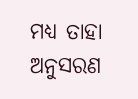ମଧ୍ୟ ତାହା ଅନୁସରଣ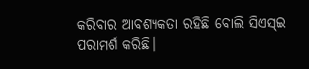କରିବାର ଆବଶ୍ୟକତା ରହିଛି ବୋଲି ସିଏସ୍‌ଇ ପରାମର୍ଶ କରିଛି।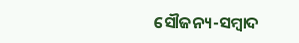ସୌଜନ୍ୟ-ସମ୍ୱାଦ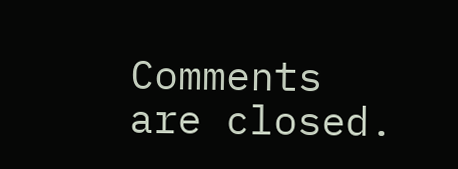Comments are closed.